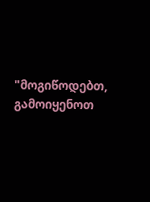"მოგიწოდებთ, გამოიყენოთ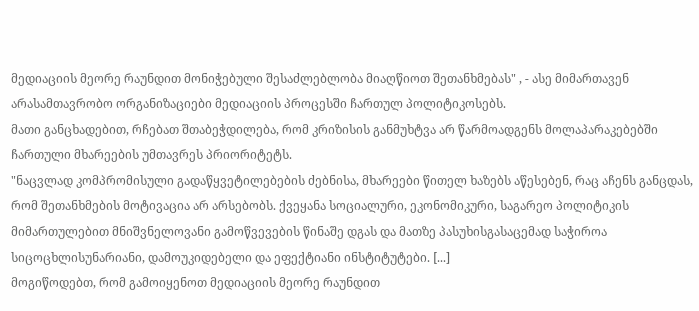მედიაციის მეორე რაუნდით მონიჭებული შესაძლებლობა მიაღწიოთ შეთანხმებას" , - ასე მიმართავენ არასამთავრობო ორგანიზაციები მედიაციის პროცესში ჩართულ პოლიტიკოსებს.
მათი განცხადებით, რჩებათ შთაბეჭდილება, რომ კრიზისის განმუხტვა არ წარმოადგენს მოლაპარაკებებში ჩართული მხარეების უმთავრეს პრიორიტეტს.
"ნაცვლად კომპრომისული გადაწყვეტილებების ძებნისა, მხარეები წითელ ხაზებს აწესებენ, რაც აჩენს განცდას, რომ შეთანხმების მოტივაცია არ არსებობს. ქვეყანა სოციალური, ეკონომიკური, საგარეო პოლიტიკის მიმართულებით მნიშვნელოვანი გამოწვევების წინაშე დგას და მათზე პასუხისგასაცემად საჭიროა სიცოცხლისუნარიანი, დამოუკიდებელი და ეფექტიანი ინსტიტუტები. [...]
მოგიწოდებთ, რომ გამოიყენოთ მედიაციის მეორე რაუნდით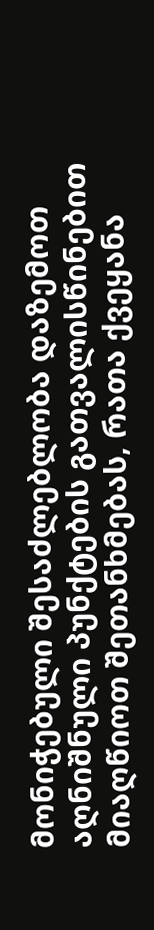მონიჭებული შესაძლებლობა დაზემოთ აღნიშნული პუნქტების გათვალისწინებით მიაღწიოთ შეთანხმებას, რათა ქვეყანა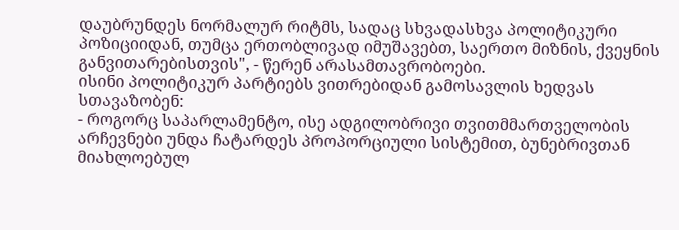დაუბრუნდეს ნორმალურ რიტმს, სადაც სხვადასხვა პოლიტიკური პოზიციიდან, თუმცა ერთობლივად იმუშავებთ, საერთო მიზნის, ქვეყნის განვითარებისთვის", - წერენ არასამთავრობოები.
ისინი პოლიტიკურ პარტიებს ვითრებიდან გამოსავლის ხედვას სთავაზობენ:
- როგორც საპარლამენტო, ისე ადგილობრივი თვითმმართველობის არჩევნები უნდა ჩატარდეს პროპორციული სისტემით, ბუნებრივთან მიახლოებულ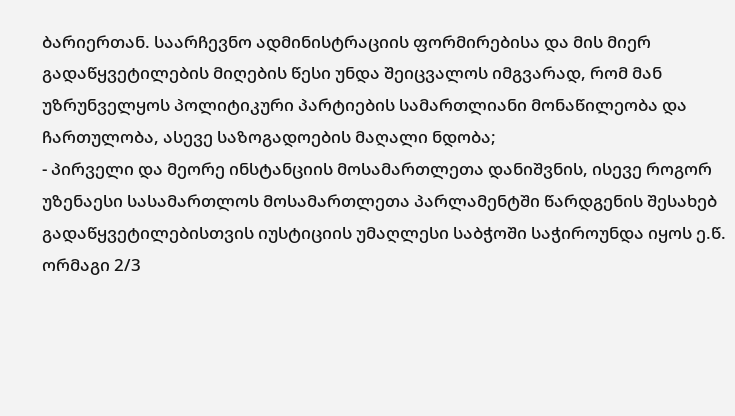ბარიერთან. საარჩევნო ადმინისტრაციის ფორმირებისა და მის მიერ გადაწყვეტილების მიღების წესი უნდა შეიცვალოს იმგვარად, რომ მან უზრუნველყოს პოლიტიკური პარტიების სამართლიანი მონაწილეობა და ჩართულობა, ასევე საზოგადოების მაღალი ნდობა;
- პირველი და მეორე ინსტანციის მოსამართლეთა დანიშვნის, ისევე როგორ უზენაესი სასამართლოს მოსამართლეთა პარლამენტში წარდგენის შესახებ გადაწყვეტილებისთვის იუსტიციის უმაღლესი საბჭოში საჭიროუნდა იყოს ე.წ. ორმაგი 2/3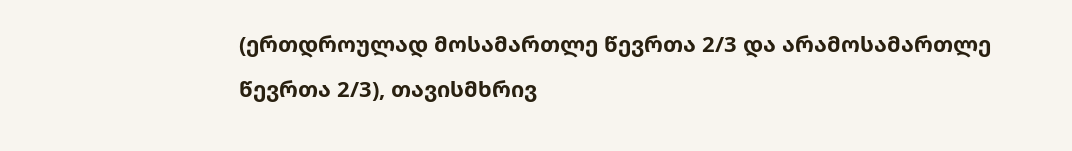(ერთდროულად მოსამართლე წევრთა 2/3 და არამოსამართლე წევრთა 2/3), თავისმხრივ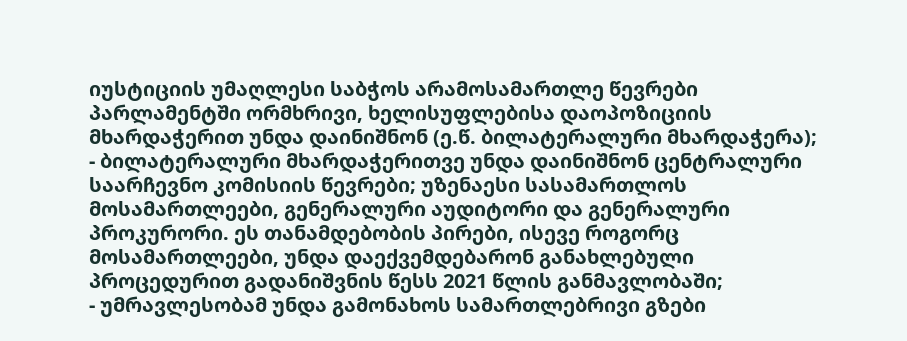იუსტიციის უმაღლესი საბჭოს არამოსამართლე წევრები პარლამენტში ორმხრივი, ხელისუფლებისა დაოპოზიციის მხარდაჭერით უნდა დაინიშნონ (ე.წ. ბილატერალური მხარდაჭერა);
- ბილატერალური მხარდაჭერითვე უნდა დაინიშნონ ცენტრალური საარჩევნო კომისიის წევრები; უზენაესი სასამართლოს მოსამართლეები, გენერალური აუდიტორი და გენერალური პროკურორი. ეს თანამდებობის პირები, ისევე როგორც მოსამართლეები, უნდა დაექვემდებარონ განახლებული პროცედურით გადანიშვნის წესს 2021 წლის განმავლობაში;
- უმრავლესობამ უნდა გამონახოს სამართლებრივი გზები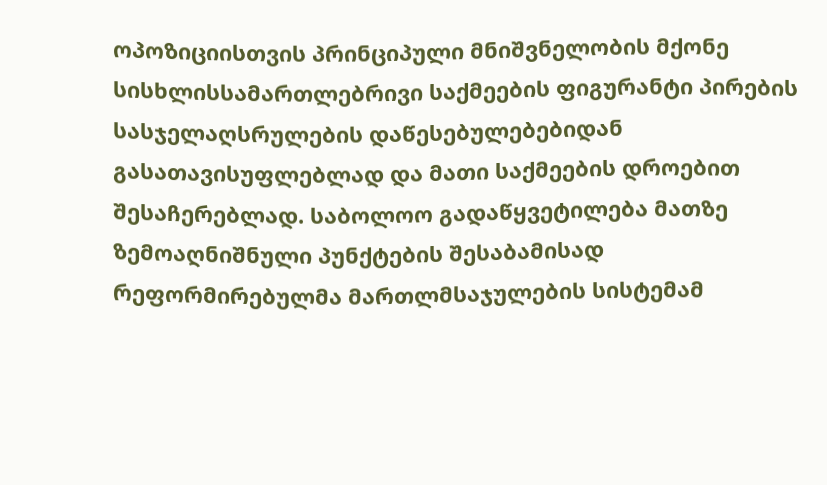ოპოზიციისთვის პრინციპული მნიშვნელობის მქონე სისხლისსამართლებრივი საქმეების ფიგურანტი პირების სასჯელაღსრულების დაწესებულებებიდან გასათავისუფლებლად და მათი საქმეების დროებით შესაჩერებლად. საბოლოო გადაწყვეტილება მათზე ზემოაღნიშნული პუნქტების შესაბამისად რეფორმირებულმა მართლმსაჯულების სისტემამ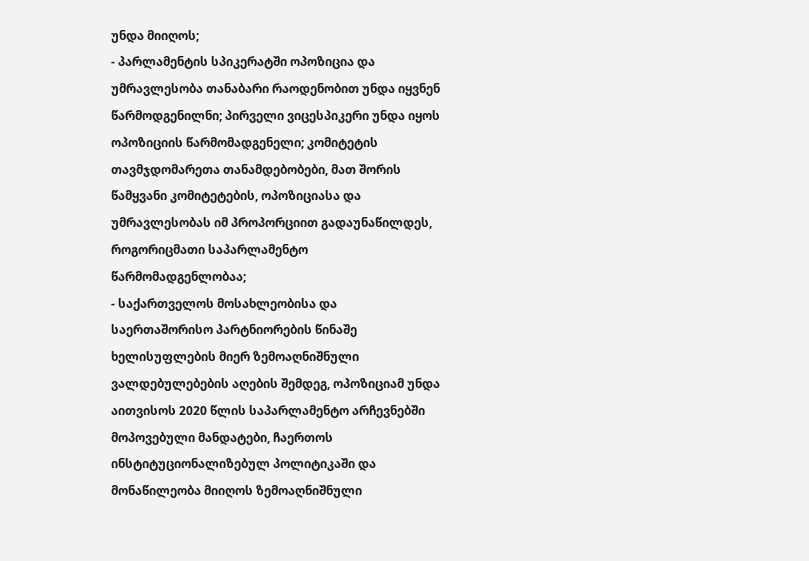უნდა მიიღოს;
- პარლამენტის სპიკერატში ოპოზიცია და უმრავლესობა თანაბარი რაოდენობით უნდა იყვნენ წარმოდგენილნი; პირველი ვიცესპიკერი უნდა იყოს ოპოზიციის წარმომადგენელი; კომიტეტის თავმჯდომარეთა თანამდებობები, მათ შორის წამყვანი კომიტეტების, ოპოზიციასა და უმრავლესობას იმ პროპორციით გადაუნაწილდეს, როგორიცმათი საპარლამენტო წარმომადგენლობაა;
- საქართველოს მოსახლეობისა და საერთაშორისო პარტნიორების წინაშე ხელისუფლების მიერ ზემოაღნიშნული ვალდებულებების აღების შემდეგ, ოპოზიციამ უნდა აითვისოს 2020 წლის საპარლამენტო არჩევნებში მოპოვებული მანდატები, ჩაერთოს ინსტიტუციონალიზებულ პოლიტიკაში და მონაწილეობა მიიღოს ზემოაღნიშნული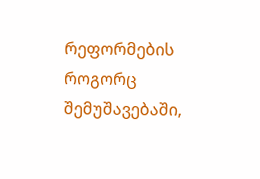რეფორმების როგორც შემუშავებაში,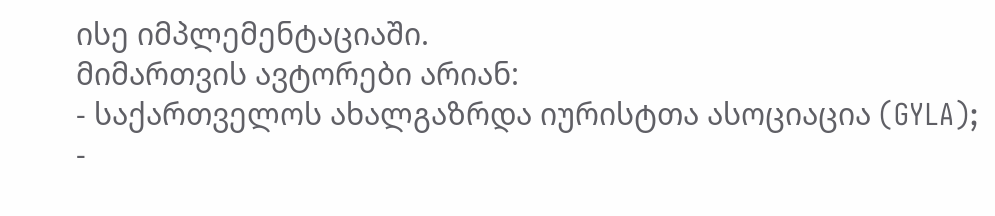ისე იმპლემენტაციაში.
მიმართვის ავტორები არიან:
- საქართველოს ახალგაზრდა იურისტთა ასოციაცია (GYLA);
-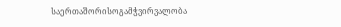საერთაშორისოგამჭვირვალობა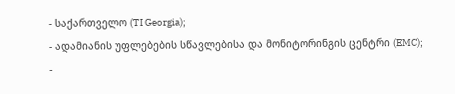- საქართველო (TI Georgia);
- ადამიანის უფლებების სწავლებისა და მონიტორინგის ცენტრი (EMC);
-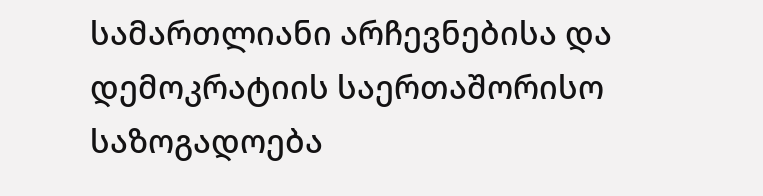სამართლიანი არჩევნებისა და დემოკრატიის საერთაშორისო საზოგადოება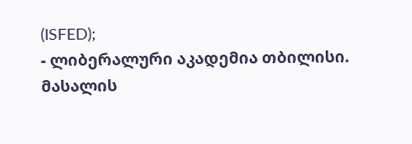(ISFED);
- ლიბერალური აკადემია თბილისი.
მასალის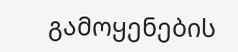გამოყენების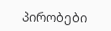პირობები